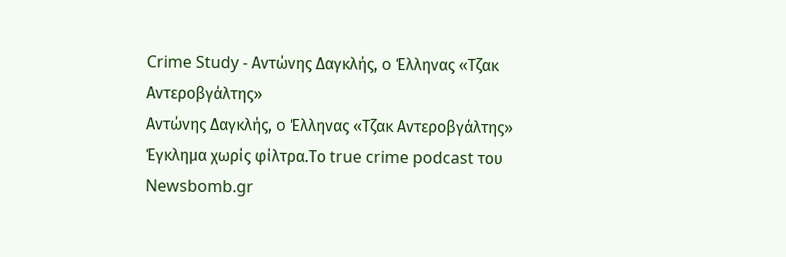Crime Study - Αντώνης Δαγκλής, o Έλληνας «Τζακ Αντεροβγάλτης»
Αντώνης Δαγκλής, o Έλληνας «Τζακ Αντεροβγάλτης»
Έγκλημα χωρίς φίλτρα.Το true crime podcast του Newsbomb.gr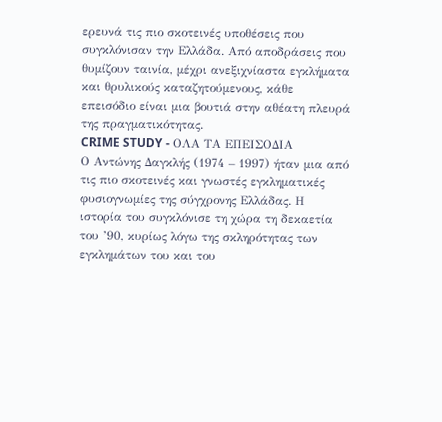ερευνά τις πιο σκοτεινές υποθέσεις που συγκλόνισαν την Ελλάδα. Από αποδράσεις που θυμίζουν ταινία, μέχρι ανεξιχνίαστα εγκλήματα και θρυλικούς καταζητούμενους, κάθε επεισόδιο είναι μια βουτιά στην αθέατη πλευρά της πραγματικότητας.
CRIME STUDY - ΟΛΑ ΤΑ ΕΠΕΙΣΟΔΙΑ
Ο Αντώνης Δαγκλής (1974 – 1997) ήταν μια από τις πιο σκοτεινές και γνωστές εγκληματικές φυσιογνωμίες της σύγχρονης Ελλάδας. Η ιστορία του συγκλόνισε τη χώρα τη δεκαετία του ’90, κυρίως λόγω της σκληρότητας των εγκλημάτων του και του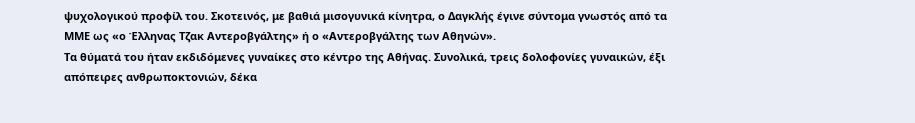ψυχολογικού προφίλ του. Σκοτεινός, με βαθιά μισογυνικά κίνητρα, ο Δαγκλής έγινε σύντομα γνωστός από τα ΜΜΕ ως «ο Έλληνας Τζακ Αντεροβγάλτης» ή ο «Αντεροβγάλτης των Αθηνών».
Τα θύματά του ήταν εκδιδόμενες γυναίκες στο κέντρο της Αθήνας. Συνολικά, τρεις δολοφονίες γυναικών, έξι απόπειρες ανθρωποκτονιών, δέκα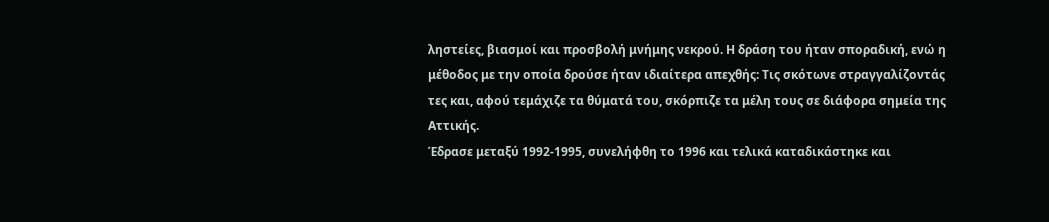ληστείες, βιασμοί και προσβολή μνήμης νεκρού. Η δράση του ήταν σποραδική, ενώ η μέθοδος με την οποία δρούσε ήταν ιδιαίτερα απεχθής: Τις σκότωνε στραγγαλίζοντάς τες και, αφού τεμάχιζε τα θύματά του, σκόρπιζε τα μέλη τους σε διάφορα σημεία της Αττικής.
Έδρασε μεταξύ 1992-1995, συνελήφθη το 1996 και τελικά καταδικάστηκε και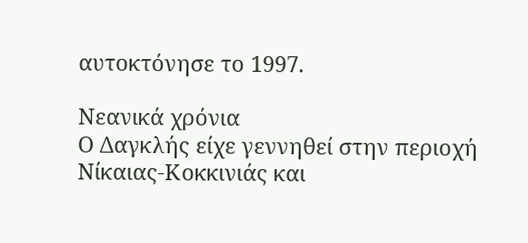αυτοκτόνησε το 1997.

Νεανικά χρόνια
Ο Δαγκλής είχε γεννηθεί στην περιοχή Νίκαιας-Κοκκινιάς και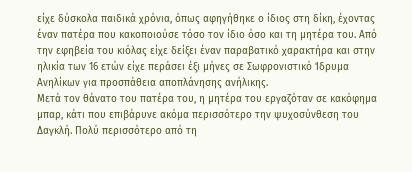είχε δύσκολα παιδικά χρόνια, όπως αφηγήθηκε ο ίδιος στη δίκη, έχοντας έναν πατέρα που κακοποιούσε τόσο τον ίδιο όσο και τη μητέρα του. Από την εφηβεία του κιόλας είχε δείξει έναν παραβατικό χαρακτήρα και στην ηλικία των 16 ετών είχε περάσει έξι μήνες σε Σωφρονιστικό Ίδρυμα Ανηλίκων για προσπάθεια αποπλάνησης ανήλικης.
Μετά τον θάνατο του πατέρα του, η μητέρα του εργαζόταν σε κακόφημα μπαρ, κάτι που επιβάρυνε ακόμα περισσότερο την ψυχοσύνθεση του Δαγκλή. Πολύ περισσότερο από τη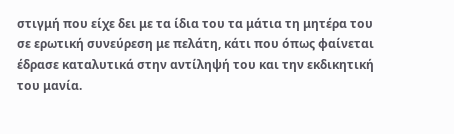στιγμή που είχε δει με τα ίδια του τα μάτια τη μητέρα του σε ερωτική συνεύρεση με πελάτη, κάτι που όπως φαίνεται έδρασε καταλυτικά στην αντίληψή του και την εκδικητική του μανία.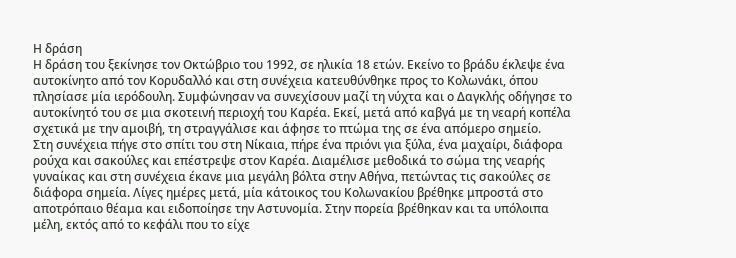Η δράση
Η δράση του ξεκίνησε τον Οκτώβριο του 1992, σε ηλικία 18 ετών. Εκείνο το βράδυ έκλεψε ένα αυτοκίνητο από τον Κορυδαλλό και στη συνέχεια κατευθύνθηκε προς το Κολωνάκι, όπου πλησίασε μία ιερόδουλη. Συμφώνησαν να συνεχίσουν μαζί τη νύχτα και ο Δαγκλής οδήγησε το αυτοκίνητό του σε μια σκοτεινή περιοχή του Καρέα. Εκεί, μετά από καβγά με τη νεαρή κοπέλα σχετικά με την αμοιβή, τη στραγγάλισε και άφησε το πτώμα της σε ένα απόμερο σημείο.
Στη συνέχεια πήγε στο σπίτι του στη Νίκαια, πήρε ένα πριόνι για ξύλα, ένα μαχαίρι, διάφορα ρούχα και σακούλες και επέστρεψε στον Καρέα. Διαμέλισε μεθοδικά το σώμα της νεαρής γυναίκας και στη συνέχεια έκανε μια μεγάλη βόλτα στην Αθήνα, πετώντας τις σακούλες σε διάφορα σημεία. Λίγες ημέρες μετά, μία κάτοικος του Κολωνακίου βρέθηκε μπροστά στο αποτρόπαιο θέαμα και ειδοποίησε την Αστυνομία. Στην πορεία βρέθηκαν και τα υπόλοιπα μέλη, εκτός από το κεφάλι που το είχε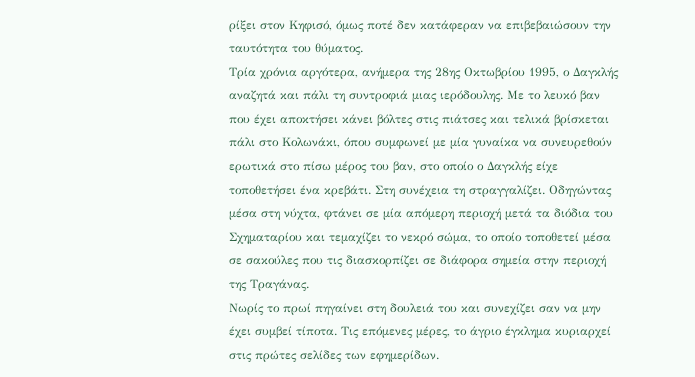ρίξει στον Κηφισό, όμως ποτέ δεν κατάφεραν να επιβεβαιώσουν την ταυτότητα του θύματος.
Τρία χρόνια αργότερα, ανήμερα της 28ης Οκτωβρίου 1995, ο Δαγκλής αναζητά και πάλι τη συντροφιά μιας ιερόδουλης. Με το λευκό βαν που έχει αποκτήσει κάνει βόλτες στις πιάτσες και τελικά βρίσκεται πάλι στο Κολωνάκι, όπου συμφωνεί με μία γυναίκα να συνευρεθούν ερωτικά στο πίσω μέρος του βαν, στο οποίο ο Δαγκλής είχε τοποθετήσει ένα κρεβάτι. Στη συνέχεια τη στραγγαλίζει. Οδηγώντας μέσα στη νύχτα, φτάνει σε μία απόμερη περιοχή μετά τα διόδια του Σχηματαρίου και τεμαχίζει το νεκρό σώμα, το οποίο τοποθετεί μέσα σε σακούλες που τις διασκορπίζει σε διάφορα σημεία στην περιοχή της Τραγάνας.
Νωρίς το πρωί πηγαίνει στη δουλειά του και συνεχίζει σαν να μην έχει συμβεί τίποτα. Τις επόμενες μέρες, το άγριο έγκλημα κυριαρχεί στις πρώτες σελίδες των εφημερίδων.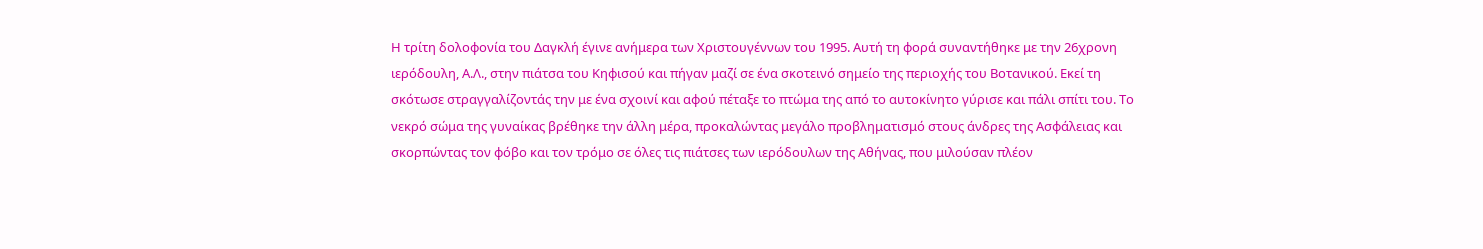Η τρίτη δολοφονία του Δαγκλή έγινε ανήμερα των Χριστουγέννων του 1995. Αυτή τη φορά συναντήθηκε με την 26χρονη ιερόδουλη, Α.Λ., στην πιάτσα του Κηφισού και πήγαν μαζί σε ένα σκοτεινό σημείο της περιοχής του Βοτανικού. Εκεί τη σκότωσε στραγγαλίζοντάς την με ένα σχοινί και αφού πέταξε το πτώμα της από το αυτοκίνητο γύρισε και πάλι σπίτι του. Το νεκρό σώμα της γυναίκας βρέθηκε την άλλη μέρα, προκαλώντας μεγάλο προβληματισμό στους άνδρες της Ασφάλειας και σκορπώντας τον φόβο και τον τρόμο σε όλες τις πιάτσες των ιερόδουλων της Αθήνας, που μιλούσαν πλέον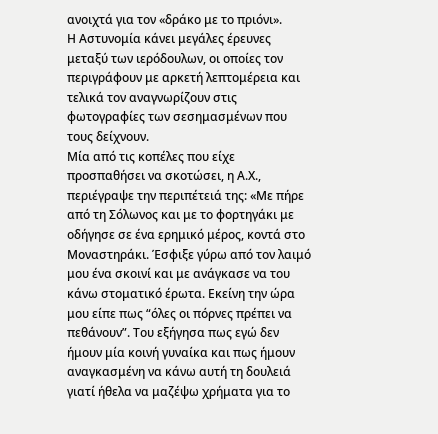ανοιχτά για τον «δράκο με το πριόνι».
Η Αστυνομία κάνει μεγάλες έρευνες μεταξύ των ιερόδουλων, οι οποίες τον περιγράφουν με αρκετή λεπτομέρεια και τελικά τον αναγνωρίζουν στις φωτογραφίες των σεσημασμένων που τους δείχνουν.
Μία από τις κοπέλες που είχε προσπαθήσει να σκοτώσει, η Α.Χ., περιέγραψε την περιπέτειά της: «Με πήρε από τη Σόλωνος και με το φορτηγάκι με οδήγησε σε ένα ερημικό μέρος, κοντά στο Μοναστηράκι. Έσφιξε γύρω από τον λαιμό μου ένα σκοινί και με ανάγκασε να του κάνω στοματικό έρωτα. Εκείνη την ώρα μου είπε πως “όλες οι πόρνες πρέπει να πεθάνουν”. Του εξήγησα πως εγώ δεν ήμουν μία κοινή γυναίκα και πως ήμουν αναγκασμένη να κάνω αυτή τη δουλειά γιατί ήθελα να μαζέψω χρήματα για το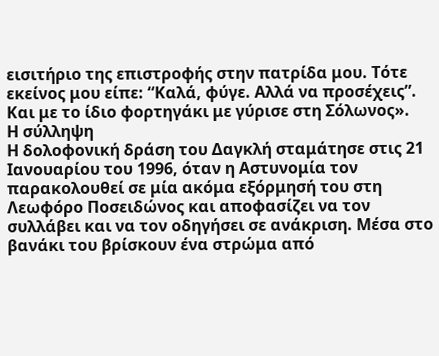εισιτήριο της επιστροφής στην πατρίδα μου. Τότε εκείνος μου είπε: “Καλά, φύγε. Αλλά να προσέχεις”. Και με το ίδιο φορτηγάκι με γύρισε στη Σόλωνος».
Η σύλληψη
Η δολοφονική δράση του Δαγκλή σταμάτησε στις 21 Ιανουαρίου του 1996, όταν η Αστυνομία τον παρακολουθεί σε μία ακόμα εξόρμησή του στη Λεωφόρο Ποσειδώνος και αποφασίζει να τον συλλάβει και να τον οδηγήσει σε ανάκριση. Μέσα στο βανάκι του βρίσκουν ένα στρώμα από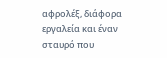αφρολέξ, διάφορα εργαλεία και έναν σταυρό που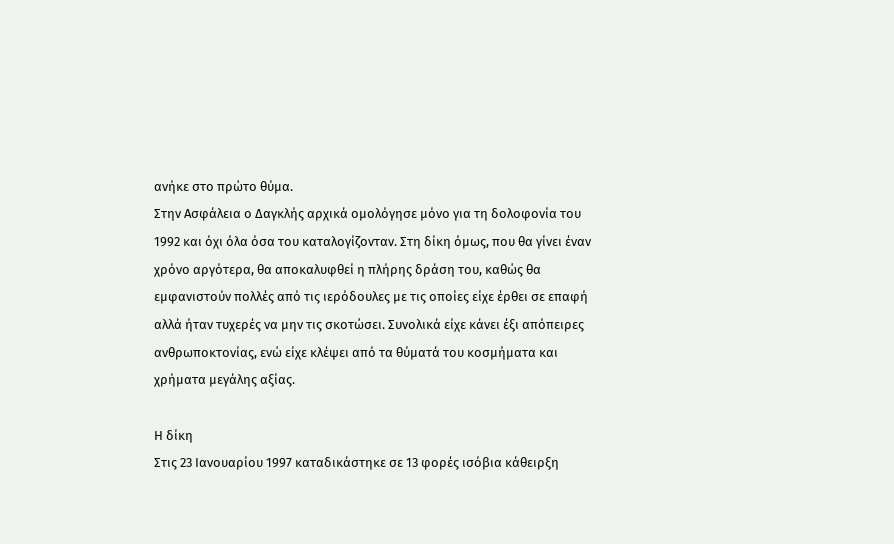ανήκε στο πρώτο θύμα.
Στην Ασφάλεια ο Δαγκλής αρχικά ομολόγησε μόνο για τη δολοφονία του 1992 και όχι όλα όσα του καταλογίζονταν. Στη δίκη όμως, που θα γίνει έναν χρόνο αργότερα, θα αποκαλυφθεί η πλήρης δράση του, καθώς θα εμφανιστούν πολλές από τις ιερόδουλες με τις οποίες είχε έρθει σε επαφή αλλά ήταν τυχερές να μην τις σκοτώσει. Συνολικά είχε κάνει έξι απόπειρες ανθρωποκτονίας, ενώ είχε κλέψει από τα θύματά του κοσμήματα και χρήματα μεγάλης αξίας.

Η δίκη
Στις 23 Ιανουαρίου 1997 καταδικάστηκε σε 13 φορές ισόβια κάθειρξη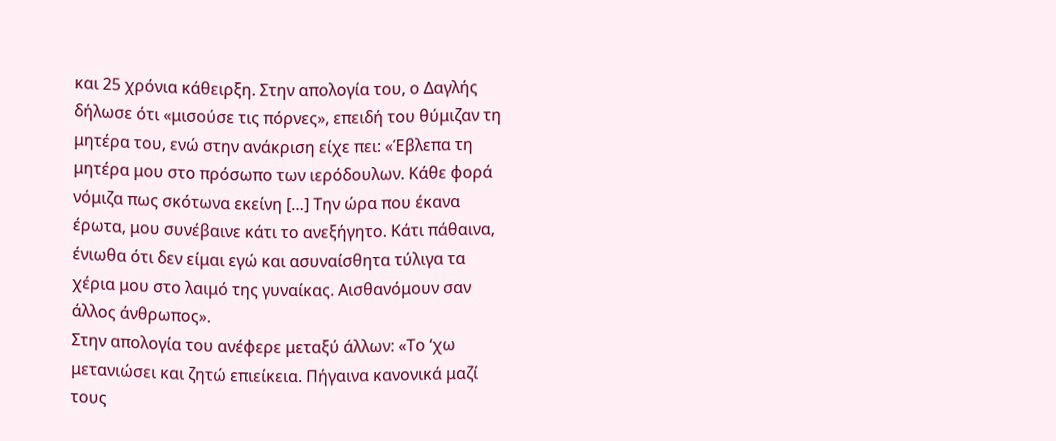και 25 χρόνια κάθειρξη. Στην απολογία του, ο Δαγλής δήλωσε ότι «μισούσε τις πόρνες», επειδή του θύμιζαν τη μητέρα του, ενώ στην ανάκριση είχε πει: «Έβλεπα τη μητέρα μου στο πρόσωπο των ιερόδουλων. Κάθε φορά νόμιζα πως σκότωνα εκείνη […] Την ώρα που έκανα έρωτα, μου συνέβαινε κάτι το ανεξήγητο. Κάτι πάθαινα, ένιωθα ότι δεν είμαι εγώ και ασυναίσθητα τύλιγα τα χέρια μου στο λαιμό της γυναίκας. Αισθανόμουν σαν άλλος άνθρωπος».
Στην απολογία του ανέφερε μεταξύ άλλων: «Το ‘χω μετανιώσει και ζητώ επιείκεια. Πήγαινα κανονικά μαζί τους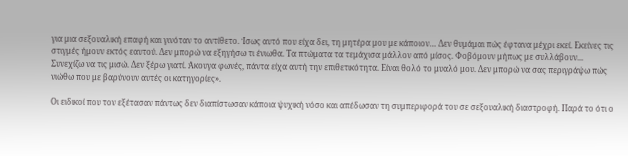για μια σεξουαλική επαφή και γινόταν το αντίθετο. Ίσως αυτό που είχα δει, τη μητέρα μου με κάποιον… Δεν θυμάμαι πώς έφτανα μέχρι εκεί. Εκείνες τις στιγμές ήμουν εκτός εαυτού. Δεν μπορώ να εξηγήσω τι ένιωθα. Τα πτώματα τα τεμάχισα μάλλον από μίσος. Φοβόμουν μήπως με συλλάβουν... Συνεχίζω να τις μισώ. Δεν ξέρω γιατί. Άκουγα φωνές, πάντα είχα αυτή την επιθετικότητα. Είναι θολό το μυαλό μου. Δεν μπορώ να σας περιγράψω πώς νιώθω που με βαρύνουν αυτές οι κατηγορίες».

Οι ειδικοί που τον εξέτασαν πάντως δεν διαπίστωσαν κάποια ψυχική νόσο και απέδωσαν τη συμπεριφορά του σε σεξουαλική διαστροφή. Παρά το ότι ο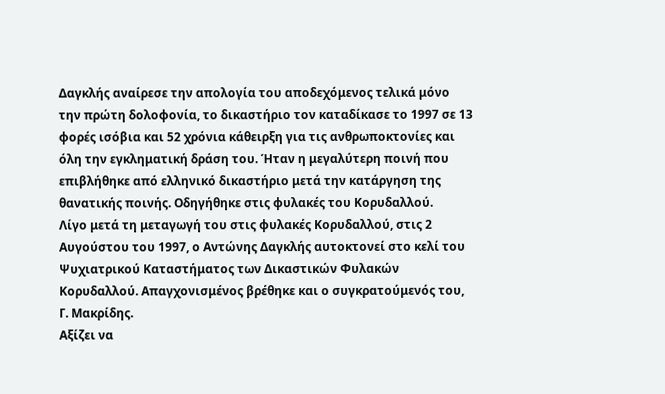Δαγκλής αναίρεσε την απολογία του αποδεχόμενος τελικά μόνο την πρώτη δολοφονία, το δικαστήριο τον καταδίκασε το 1997 σε 13 φορές ισόβια και 52 χρόνια κάθειρξη για τις ανθρωποκτονίες και όλη την εγκληματική δράση του. Ήταν η μεγαλύτερη ποινή που επιβλήθηκε από ελληνικό δικαστήριο μετά την κατάργηση της θανατικής ποινής. Οδηγήθηκε στις φυλακές του Κορυδαλλού.
Λίγο μετά τη μεταγωγή του στις φυλακές Κορυδαλλού, στις 2 Αυγούστου του 1997, ο Αντώνης Δαγκλής αυτοκτονεί στο κελί του Ψυχιατρικού Καταστήματος των Δικαστικών Φυλακών Κορυδαλλού. Απαγχονισμένος βρέθηκε και ο συγκρατούμενός του, Γ. Μακρίδης.
Αξίζει να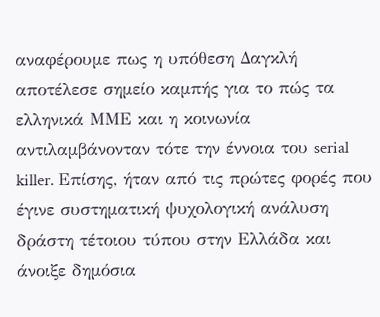αναφέρουμε πως η υπόθεση Δαγκλή αποτέλεσε σημείο καμπής για το πώς τα ελληνικά ΜΜΕ και η κοινωνία αντιλαμβάνονταν τότε την έννοια του serial killer. Επίσης, ήταν από τις πρώτες φορές που έγινε συστηματική ψυχολογική ανάλυση δράστη τέτοιου τύπου στην Ελλάδα και άνοιξε δημόσια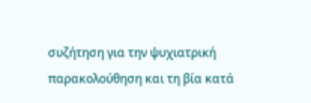συζήτηση για την ψυχιατρική παρακολούθηση και τη βία κατά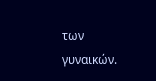των γυναικών.